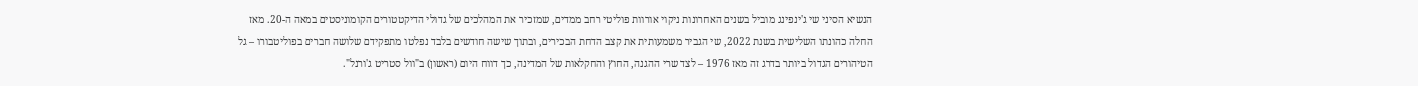הנשיא הסיני שי ג'ינפינג מוביל בשנים האחרונות ניקוי אורוות פוליטי רחב ממדים, שמזכיר את המהלכים של גדולי הדיקטטורים הקומוניסטים במאה ה-20. מאז החלה כהונתו השלישית בשנת 2022, שי הגביר משמעותית את קצב הדחת הבכירים, ובתוך שישה חודשים בלבד נפלטו מתפקידם שלושה חברים בפוליטבורו – גל הטיהורים הגדול ביותר בדרג זה מאז 1976 – לצד שרי ההגנה, החוץ והחקלאות של המדינה, כך דווח היום (ראשון) ב"וול סטריט ג'ורנל".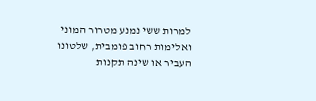למרות ששי נמנע מטרור המוני ואלימות רחוב פומבית, שלטונו העביר או שינה תקנות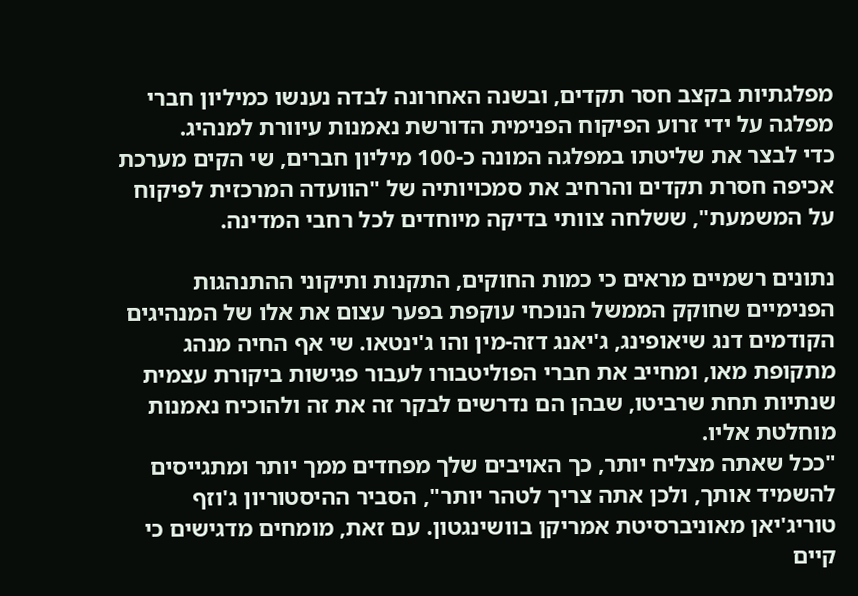מפלגתיות בקצב חסר תקדים, ובשנה האחרונה לבדה נענשו כמיליון חברי מפלגה על ידי זרוע הפיקוח הפנימית הדורשת נאמנות עיוורת למנהיג.
כדי לבצר את שליטתו במפלגה המונה כ-100 מיליון חברים, שי הקים מערכת אכיפה חסרת תקדים והרחיב את סמכויותיה של "הוועדה המרכזית לפיקוח על המשמעת", ששלחה צוותי בדיקה מיוחדים לכל רחבי המדינה.

נתונים רשמיים מראים כי כמות החוקים, התקנות ותיקוני ההתנהגות הפנימיים שחוקק הממשל הנוכחי עוקפת בפער עצום את אלו של המנהיגים הקודמים דנג שיאופינג, ג'יאנג דזה-מין והו ג'ינטאו. שי אף החיה מנהג מתקופת מאו, ומחייב את חברי הפוליטבורו לעבור פגישות ביקורת עצמית שנתיות תחת שרביטו, שבהן הם נדרשים לבקר זה את זה ולהוכיח נאמנות מוחלטת אליו.
"ככל שאתה מצליח יותר, כך האויבים שלך מפחדים ממך יותר ומתגייסים להשמיד אותך, ולכן אתה צריך לטהר יותר", הסביר ההיסטוריון ג'וזף טוריג'יאן מאוניברסיטת אמריקן בוושינגטון. עם זאת, מומחים מדגישים כי קיים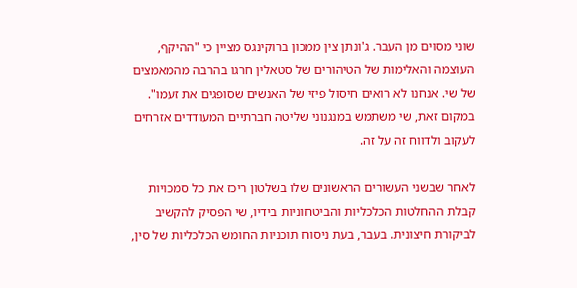שוני מסוים מן העבר. ג'ונתן צין ממכון ברוקינגס מציין כי "ההיקף, העוצמה והאלימות של הטיהורים של סטאלין חרגו בהרבה מהמאמצים של שי. אנחנו לא רואים חיסול פיזי של האנשים שסופגים את זעמו". במקום זאת, שי משתמש במנגנוני שליטה חברתיים המעודדים אזרחים לעקוב ולדווח זה על זה.

לאחר שבשני העשורים הראשונים שלו בשלטון ריכז את כל סמכויות קבלת ההחלטות הכלכליות והביטחוניות בידיו, שי הפסיק להקשיב לביקורת חיצונית. בעבר, בעת ניסוח תוכניות החומש הכלכליות של סין,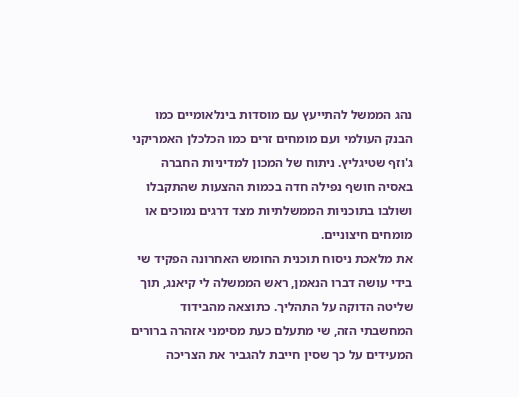נהג הממשל להתייעץ עם מוסדות בינלאומיים כמו הבנק העולמי ועם מומחים זרים כמו הכלכלן האמריקני ג'וזף שטיגליץ. ניתוח של המכון למדיניות החברה באסיה חושף נפילה חדה בכמות ההצעות שהתקבלו ושולבו בתוכניות הממשלתיות מצד דרגים נמוכים או מומחים חיצוניים.
את מלאכת ניסוח תוכנית החומש האחרונה הפקיד שי בידי עושה דברו הנאמן, ראש הממשלה לי קיאנג, תוך שליטה הדוקה על התהליך. כתוצאה מהבידוד המחשבתי הזה, שי מתעלם כעת מסימני אזהרה ברורים המעידים על כך שסין חייבת להגביר את הצריכה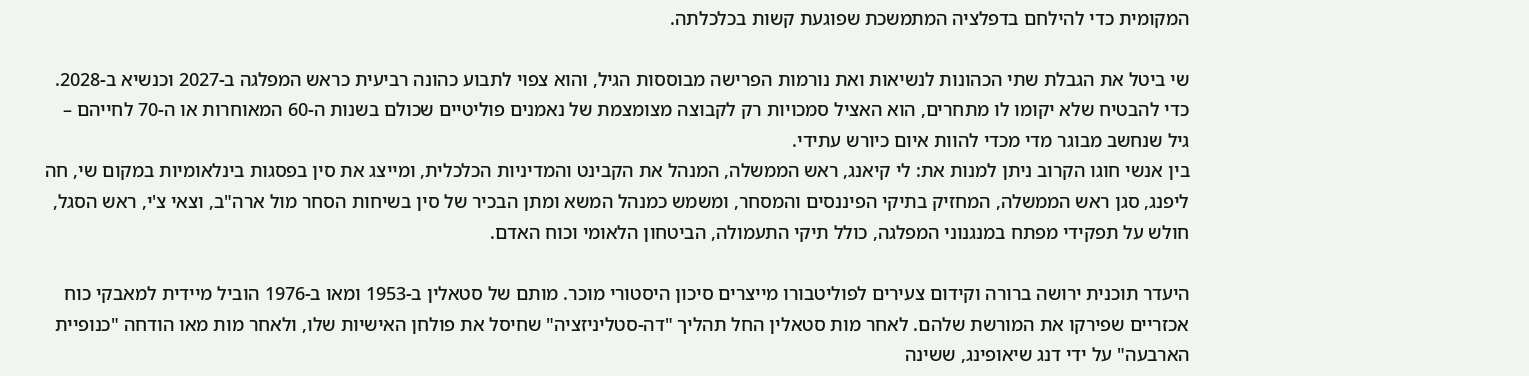המקומית כדי להילחם בדפלציה המתמשכת שפוגעת קשות בכלכלתה.

שי ביטל את הגבלת שתי הכהונות לנשיאות ואת נורמות הפרישה מבוססות הגיל, והוא צפוי לתבוע כהונה רביעית כראש המפלגה ב-2027 וכנשיא ב-2028. כדי להבטיח שלא יקומו לו מתחרים, הוא האציל סמכויות רק לקבוצה מצומצמת של נאמנים פוליטיים שכולם בשנות ה-60 המאוחרות או ה-70 לחייהם – גיל שנחשב מבוגר מדי מכדי להוות איום כיורש עתידי.
בין אנשי חוגו הקרוב ניתן למנות את: לי קיאנג, ראש הממשלה, המנהל את הקבינט והמדיניות הכלכלית, ומייצג את סין בפסגות בינלאומיות במקום שי, חה ליפנג, סגן ראש הממשלה, המחזיק בתיקי הפיננסים והמסחר, ומשמש כמנהל המשא ומתן הבכיר של סין בשיחות הסחר מול ארה"ב, וצאי צ'י, ראש הסגל, חולש על תפקידי מפתח במנגנוני המפלגה, כולל תיקי התעמולה, הביטחון הלאומי וכוח האדם.

היעדר תוכנית ירושה ברורה וקידום צעירים לפוליטבורו מייצרים סיכון היסטורי מוכר. מותם של סטאלין ב-1953 ומאו ב-1976 הוביל מיידית למאבקי כוח אכזריים שפירקו את המורשת שלהם. לאחר מות סטאלין החל תהליך "דה-סטליניזציה" שחיסל את פולחן האישיות שלו, ולאחר מות מאו הודחה "כנופיית הארבעה" על ידי דנג שיאופינג, ששינה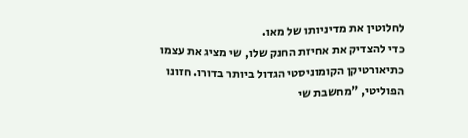לחלוטין את מדיניותו של מאו.
כדי להצדיק את אחיזת החנק שלו, שי מציג את עצמו כתיאורטיקן הקומוניסטי הגדול ביותר בדורו. חזונו הפוליטי, "מחשבת שי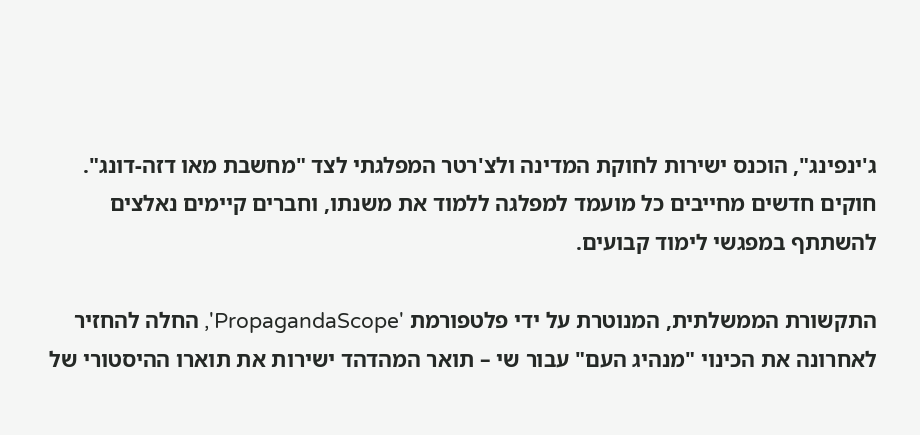ג'ינפינג", הוכנס ישירות לחוקת המדינה ולצ'רטר המפלגתי לצד "מחשבת מאו דזה-דונג". חוקים חדשים מחייבים כל מועמד למפלגה ללמוד את משנתו, וחברים קיימים נאלצים להשתתף במפגשי לימוד קבועים.

התקשורת הממשלתית, המנוטרת על ידי פלטפורמת 'PropagandaScope', החלה להחזיר לאחרונה את הכינוי "מנהיג העם" עבור שי – תואר המהדהד ישירות את תוארו ההיסטורי של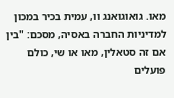מאו. גואוגואנג וו, עמית בכיר במכון למדיניות החברה באסיה, מסכם: "בין אם זה סטאלין, מאו או שי, כולם פועלים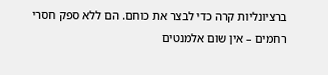ברציונליות קרה כדי לבצר את כוחם. הם ללא ספק חסרי רחמים – אין שום אלמנטים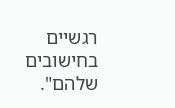רגשיים בחישובים שלהם".